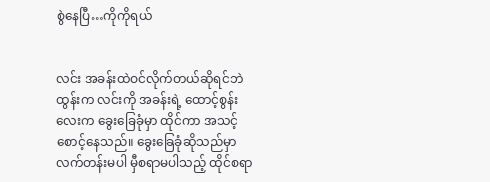စွဲနေပြီ…ကိုကိုရယ်


လင်း အခန်းထဲဝင်လိုက်တယ်ဆိုရင်ဘဲ ထွန်းက လင်းကို အခန်းရဲ့ ထောင့်စွန်းလေးက ခွေးခြေခုံမှာ ထိုင်ကာ အသင့်စောင့်နေသည်။ ခွေးခြေခုံဆိုသည်မှာ လက်တန်းမပါ မှီစရာမပါသည့် ထိုင်စရာ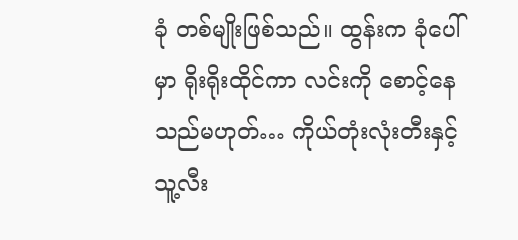ခုံ တစ်မျိုးဖြစ်သည်။ ထွန်းက ခုံပေါ်မှာ ရိုးရိုးထိုင်ကာ လင်းကို စောင့်နေသည်မဟုတ်… ကိုယ်တုံးလုံးတီးနှင့် သူ့လီး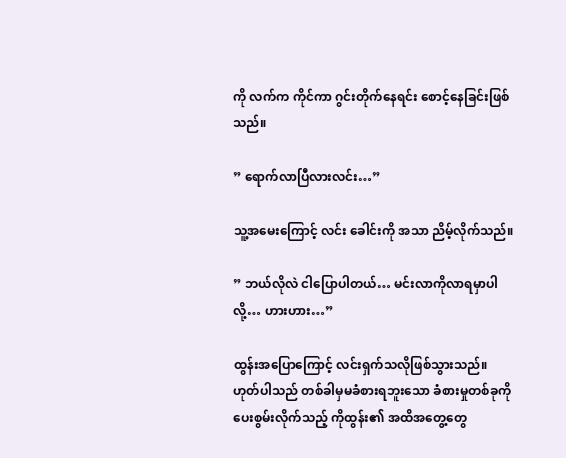ကို လက်က ကိုင်ကာ ဂွင်းတိုက်နေရင်း စောင့်နေခြင်းဖြစ်သည်။

” ရောက်လာပြီလားလင်း…”

သူ့အမေးကြောင့် လင်း ခေါင်းကို အသာ ညိမ့်လိုက်သည်။

” ဘယ်လိုလဲ ငါပြောပါတယ်… မင်းလာကိုလာရမှာပါလို့… ဟားဟား…”

ထွန်းအပြောကြောင့် လင်းရှက်သလိုဖြစ်သွားသည်။ ဟုတ်ပါသည် တစ်ခါမှမခံစားရဘူးသော ခံစားမှုတစ်ခုကို ပေးစွမ်းလိုက်သည့် ကိုထွန်း၏ အထိအတွေ့တွေ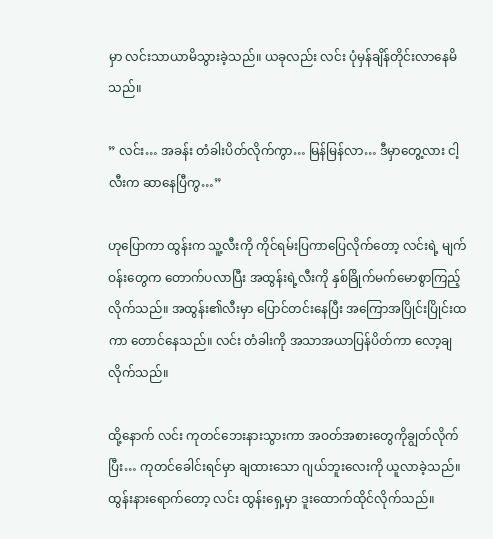မှာ လင်းသာယာမိသွားခဲ့သည်။ ယခုလည်း လင်း ပုံမှန်ချိန်တိုင်းလာနေမိသည်။

” လင်း… အခန်း တံခါးပိတ်လိုက်ကွာ… မြန်မြန်လာ… ဒီမှာတွေ့လား ငါ့လီးက ဆာနေပြီကွ…”

ဟုပြောကာ ထွန်းက သူ့လီးကို ကိုင်ရမ်းပြကာပြေလိုက်တော့ လင်းရဲ့ မျက်ဝန်းတွေက တောက်ပလာပြီး အထွန်းရဲ့လီးကို နှစ်ခြိုက်မက်မောစွာကြည့်လိုက်သည်။ အထွန်း၏လီးမှာ ပြောင်တင်းနေပြီး အကြောအပြိုင်းပြိုင်းထကာ တောင်နေသည်။ လင်း တံခါးကို အသာအယာပြန်ပိတ်ကာ လော့ချလိုက်သည်။

ထို့နောက် လင်း ကုတင်ဘေးနားသွားကာ အဝတ်အစားတွေကိုချွတ်လိုက်ပြီး… ကုတင်ခေါင်းရင်မှာ ချထားသော ဂျယ်ဘူးလေးကို ယူလာခဲ့သည်။ ထွန်းနားရောက်တော့ လင်း ထွန်းရှေ့မှာ ဒူးထောက်ထိုင်လိုက်သည်။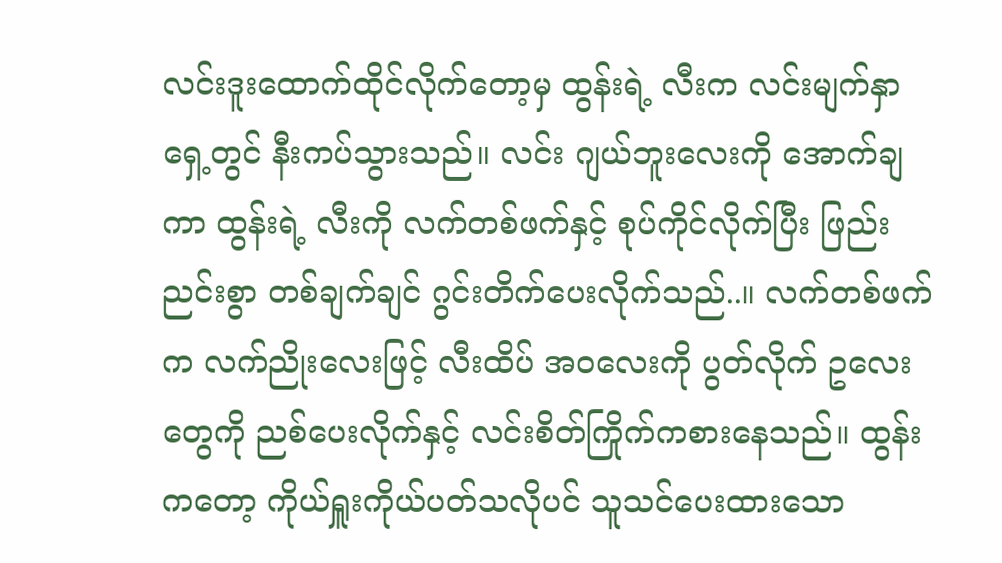လင်းဒူးထောက်ထိုင်လိုက်တော့မှ ထွန်းရဲ့ လီးက လင်းမျက်နှာရှေ့တွင် နီးကပ်သွားသည်။ လင်း ဂျယ်ဘူးလေးကို အောက်ချကာ ထွန်းရဲ့ လီးကို လက်တစ်ဖက်နှင့် စုပ်ကိုင်လိုက်ပြီး ဖြည်းညင်းစွာ တစ်ချက်ချင် ဂွင်းတိက်ပေးလိုက်သည်..။ လက်တစ်ဖက်က လက်ညိုးလေးဖြင့် လီးထိပ် အဝလေးကို ပွတ်လိုက် ဥလေးတွေကို ညစ်ပေးလိုက်နှင့် လင်းစိတ်ကြိုက်ကစားနေသည်။ ထွန်းကတော့ ကိုယ်ရှူးကိုယ်ပတ်သလိုပင် သူသင်ပေးထားသော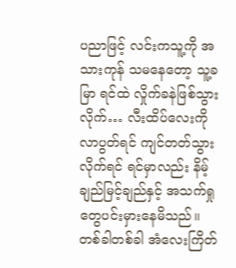ပညာဖြင့် လင်းကသူ့ကို အသားကုန် သမနေတော့ သူ့ခမြာ ရင်ထဲ လှိုက်ခနဲဖြစ်သွားလိုက်… လီးထိပ်လေးကိုလာပွတ်ရင် ကျင်တတ်သွားလိုက်ရင် ရင်မှာလည်း နိမ့်ချည်မြင့်ချည်နှင့် အသက်ရှုတွေပင်းမှားနေမိသည်။ တစ်ခါတစ်ခါ အံလေးကြိတ်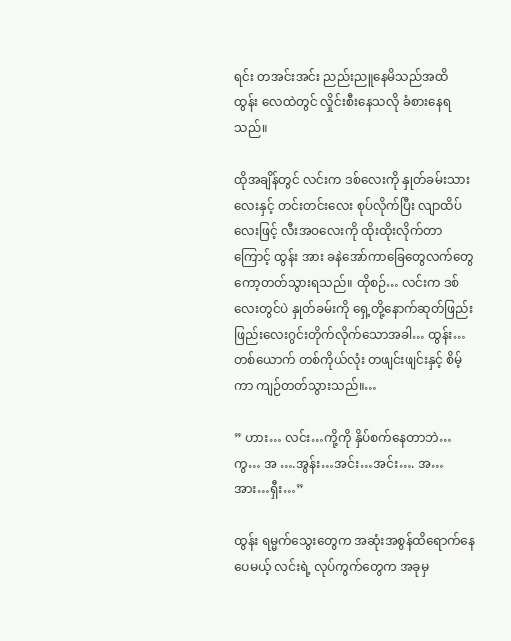ရင်း တအင်းအင်း ညည်းညူနေမိသည်အထိ ထွန်း လေထဲတွင် လှိုင်းစီးနေသလို ခံစားနေရသည်။

ထိုအချိန်တွင် လင်းက ဒစ်လေးကို နှုတ်ခမ်းသားလေးနှင့် တင်းတင်းလေး စုပ်လိုက်ပြီး လျာထိပ်လေးဖြင့် လီးအဝလေးကို ထိုးထိုးလိုက်တာကြောင့် ထွန်း အား ခနဲအော်ကာခြေတွေလက်တွေ ကော့တတ်သွားရသည်။ ထိုစဉ်… လင်းက ဒစ်လေးတွင်ပဲ နှုတ်ခမ်းကို ရှေ့တို့နောက်ဆုတ်ဖြည်းဖြည်းလေးဂွင်းတိုက်လိုက်သောအခါ… ထွန်း… တစ်ယောက် တစ်ကိုယ်လုံး တဖျင်းဖျင်းနှင့် စိမ့်ကာ ကျဉ်တတ်သွားသည်။…

” ဟား… လင်း…ကို့ကို နှိပ်စက်နေတာဘဲ… ကွ… အ ….အွန်း…အင်း…အင်း…. အ…အား…ရှီး…”

ထွန်း ရမ္မက်သွေးတွေက အဆုံးအစွန်ထိရောက်နေပေမယ့် လင်းရဲ့ လုပ်ကွက်တွေက အခုမှ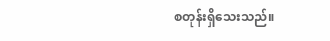စတုန်းရှိသေးသည်။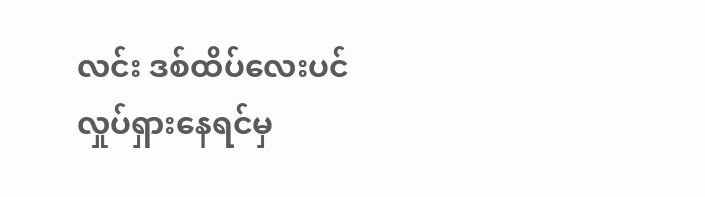လင်း ဒစ်ထိပ်လေးပင် လှုပ်ရှားနေရင်မှ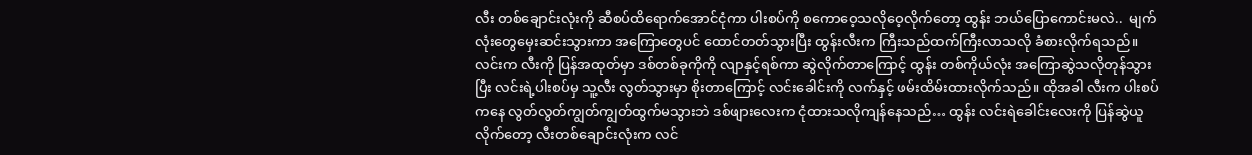လီး တစ်ချောင်းလုံးကို ဆီစပ်ထိရောက်အောင်ငုံကာ ပါးစပ်ကို စကောဝေ့သလိုဝေ့လိုက်တော့ ထွန်း ဘယ်ပြောကောင်းမလဲ..  မျက်လုံးတွေမှေးဆင်းသွားကာ အကြောတွေပင် ထောင်တတ်သွားပြီး ထွန်းလီးက ကြီးသည်ထက်ကြီးလာသလို ခံစားလိုက်ရသည်။ လင်းက လီးကို ပြန်အထုတ်မှာ ဒစ်တစ်ခုကိုကို လျာနှင့်ရစ်ကာ ဆွဲလိုက်တာကြောင့် ထွန်း တစ်ကိုယ်လုံး အကြောဆွဲသလိုတုန်သွားပြီး လင်းရဲ့ပါးစပ်မှ သူ့လီး လွတ်သွားမှာ စိုးတာကြောင့် လင်းခေါင်းကို လက်နှင့် ဖမ်းထိမ်းထားလိုက်သည်။ ထိုအခါ လီးက ပါးစပ်ကနေ လွတ်လွတ်ကျွတ်ကျွတ်ထွက်မသွားဘဲ ဒစ်ဖျားလေးက ငုံထားသလိုကျန်နေသည်… ထွန်း လင်းရဲခေါင်းလေးကို ပြန်ဆွဲယူလိုက်တော့ လီးတစ်ချောင်းလုံးက လင်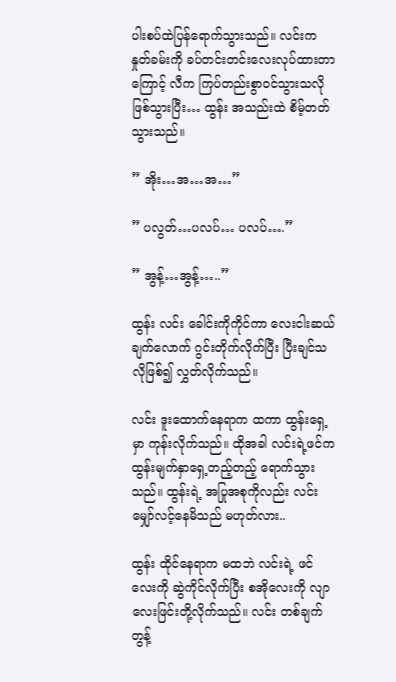ပါးစပ်ထဲပြန်ရောက်သွားသည်။ လင်းက နှုတ်ခမ်းကို ခပ်တင်းတင်းလေးလုပ်ထားတာကြောင့် လီက ကြပ်တည်းစွာဝင်သွားသလိုဖြစ်သွားပြီး… ထွန်း အသည်းထဲ စိမ့်တတ်သွားသည်။

” အိုး…အ…အ…”

” ပလွတ်…ပလပ်… ပလပ်….”

” အွန့်…အွန့်…..”

ထွန်း လင်း ခေါင်းကိုကိုင်ကာ လေးငါးဆယ်ချက်လောက် ဂွင်းတိုက်လိုက်ပြီး ပြီးချင်သလိုဖြစ်၍ လွှတ်လိုက်သည်။

လင်း ဒူးထောက်နေရာက ထကာ ထွန်းရှေ့မှာ ကုန်းလိုက်သည်။ ထိုအခါ လင်းရဲ့ဖင်က ထွန်းမျက်နှာရှေ့တည့်တည့် ရောက်သွားသည်။ ထွန်းရဲ့ အပြုအစုကိုလည်း လင်းမျှော်လင့်နေမိသည် မဟုတ်လား..

ထွန်း ထိုင်နေရာက မထဘဲ လင်းရဲ့ ဖင်လေးကို ဆွဲကိုင်လိုက်ပြီး စအိုလေးကို လျာလေးဖြင်းတို့လိုက်သည်။ လင်း တစ်ချက်တွန့်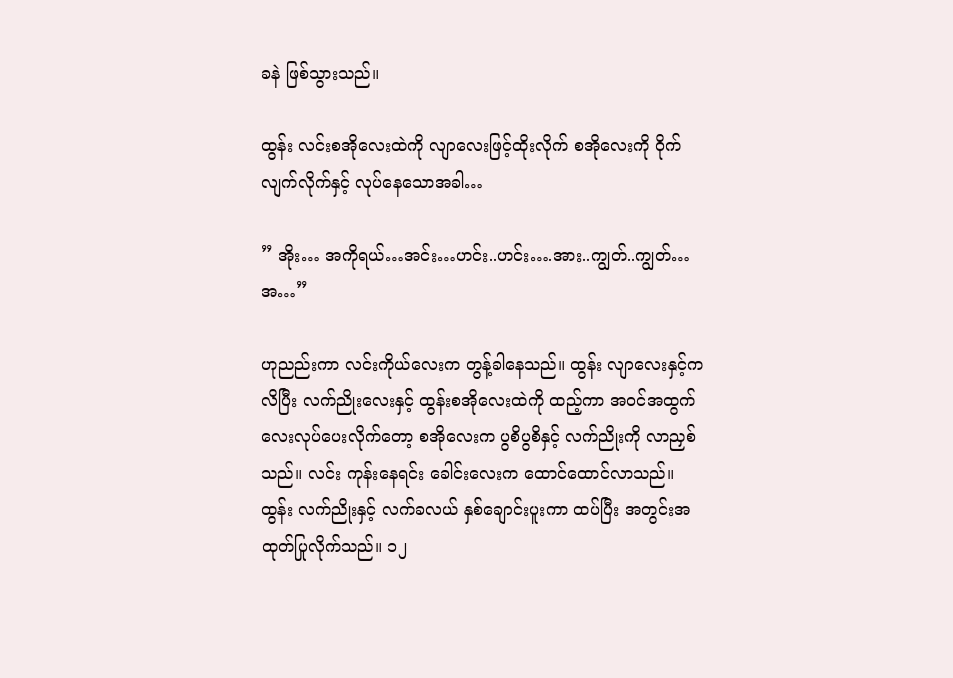ခနဲ ဖြစ်သွားသည်။

ထွန်း လင်းစအိုလေးထဲကို လျာလေးဖြင့်ထိုးလိုက် စအိုလေးကို ဝိုက်လျက်လိုက်နှင့် လုပ်နေသောအခါ…

” အိုး… အကိုရယ်…အင်း…ဟင်း..ဟင်း….အား..ကျွတ်..ကျွတ်…အ…”

ဟုညည်းကာ လင်းကိုယ်လေးက တွန့်ခါနေသည်။ ထွန်း လျာလေးနှင့်ကလိပြီး လက်ညိုးလေးနှင့် ထွန်းစအိုလေးထဲကို ထည့်ကာ အဝင်အထွက်လေးလုပ်ပေးလိုက်တော့ စအိုလေးက ပွစိပွစိနှင့် လက်ညိုးကို လာညှစ်သည်။ လင်း ကုန်းနေရင်း ခေါင်းလေးက ထောင်ထောင်လာသည်။ ထွန်း လက်ညိုးနှင့် လက်ခလယ် နှစ်ချောင်းပူးကာ ထပ်ပြီး အတွင်းအထုတ်ပြုလိုက်သည်။ ၁၂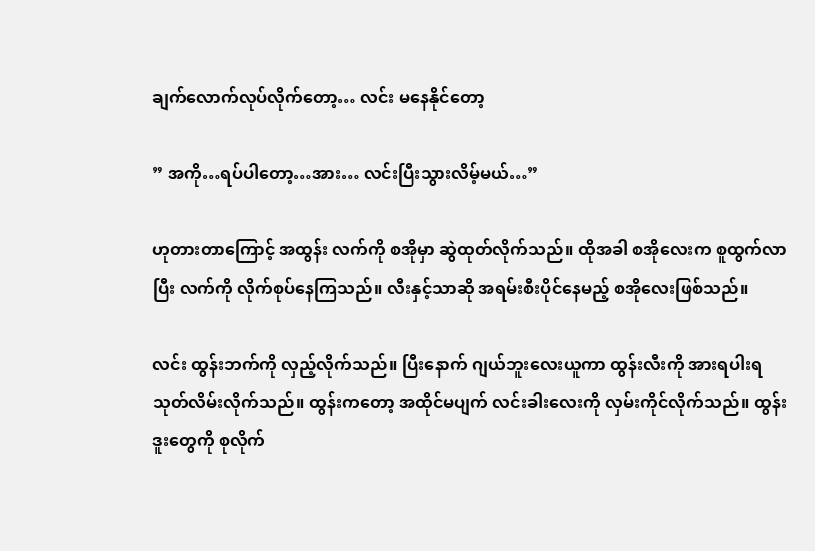ချက်လောက်လုပ်လိုက်တော့… လင်း မနေနိုင်တော့

” အကို…ရပ်ပါတော့…အား… လင်းပြီးသွားလိမ့်မယ်…”

ဟုတားတာကြောင့် အထွန်း လက်ကို စအိုမှာ ဆွဲထုတ်လိုက်သည်။ ထိုအခါ စအိုလေးက စူထွက်လာပြီး လက်ကို လိုက်စုပ်နေကြသည်။ လီးနှင့်သာဆို အရမ်းစီးပိုင်နေမည့် စအိုလေးဖြစ်သည်။

လင်း ထွန်းဘက်ကို လှည့်လိုက်သည်။ ပြီးနောက် ဂျယ်ဘူးလေးယူကာ ထွန်းလီးကို အားရပါးရ သုတ်လိမ်းလိုက်သည်။ ထွန်းကတော့ အထိုင်မပျက် လင်းခါးလေးကို လှမ်းကိုင်လိုက်သည်။ ထွန်း ဒူးတွေကို စုလိုက်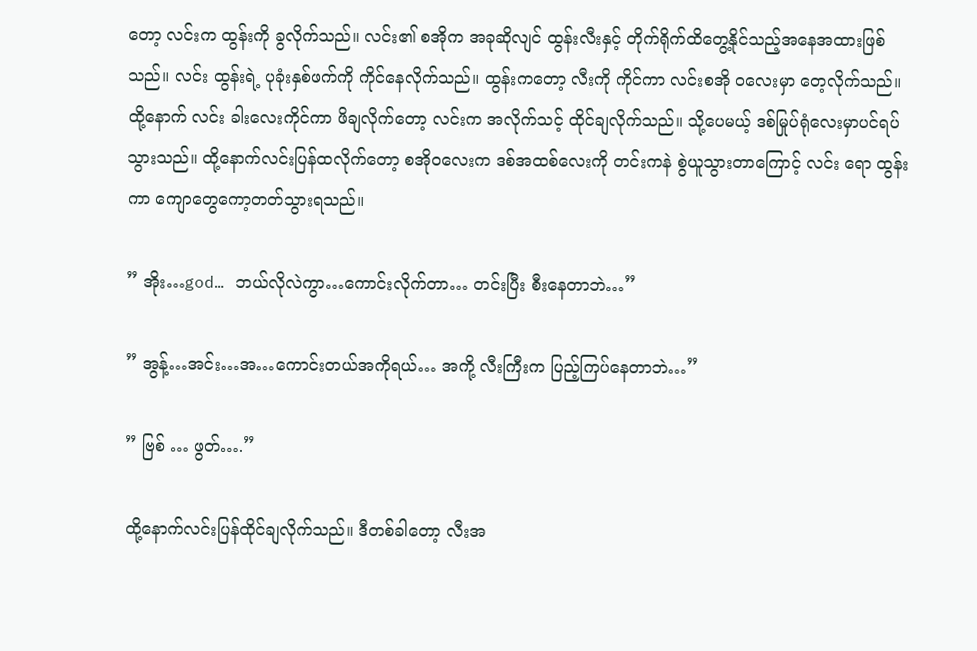တော့ လင်းက ထွန်းကို ခွလိုက်သည်။ လင်း၏ စအိုက အခုဆိုလျင် ထွန်းလီးနှင့် တိုက်ရိုက်ထိတွေ့နိုင်သည့်အနေအထားဖြစ်သည်။ လင်း ထွန်းရဲ့ ပုခုံးနှစ်ဖက်ကို ကိုင်နေလိုက်သည်။ ထွန်းကတော့ လီးကို ကိုင်ကာ လင်းစအို ဝလေးမှာ တေ့လိုက်သည်။ ထို့နောက် လင်း ခါးလေးကိုင်ကာ ဖိချလိုက်တော့ လင်းက အလိုက်သင့် ထိုင်ချလိုက်သည်။ သို့ပေမယ့် ဒစ်မြုပ်ရုံလေးမှာပင်ရပ်သွားသည်။ ထို့နောက်လင်းပြန်ထလိုက်တော့ စအိုဝလေးက ဒစ်အထစ်လေးကို တင်းကနဲ စွဲယူသွားတာကြောင့် လင်း ရော ထွန်းကာ ကျောတွေကော့တတ်သွားရသည်။

” အိုး…god… ဘယ်လိုလဲကွာ…ကောင်းလိုက်တာ… တင်းပြီး စီးနေတာဘဲ…”

” အွန့်…အင်း…အ…ကောင်းတယ်အကိုရယ်… အကို့ လီးကြီးက ပြည့်ကြပ်နေတာဘဲ…”

” ဗြစ် … ဖွတ်….”

ထို့နောက်လင်းပြန်ထိုင်ချလိုက်သည်။ ဒီတစ်ခါတော့ လီးအ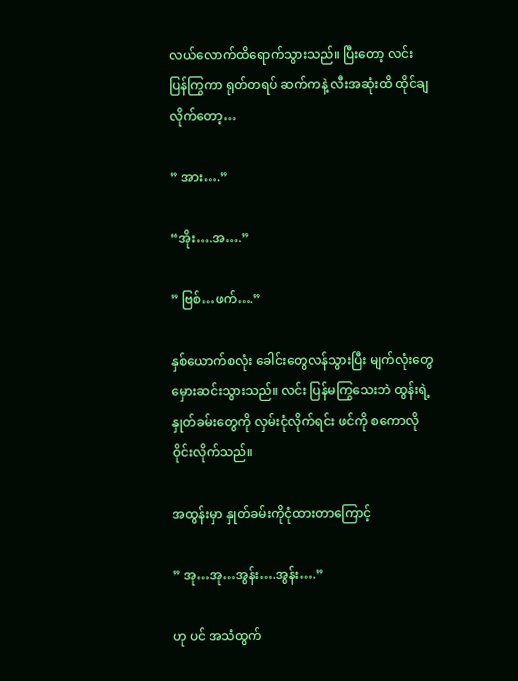လယ်လောက်ထိရောက်သွားသည်။ ပြီးတော့ လင်း ပြန်ကြွကာ ရုတ်တရပ် ဆက်ကနဲ့ လီးအဆုံးထိ ထိုင်ချလိုက်တော့…

” အား….”

“အိုး….အ….”

” ဗြစ်…ဖက်….”

နှစ်ယောက်စလုံး ခေါင်းတွေလန်သွားပြီး မျက်လုံးတွေမှေားဆင်းသွားသည်။ လင်း ပြန်မကြွသေးဘဲ ထွန်းရဲ့ နှုတ်ခမ်းတွေကို လှမ်းငုံလိုက်ရင်း ဖင်ကို စကောလိုဝိုင်းလိုက်သည်။

အထွန်းမှာ နှုတ်ခမ်းကိုငုံထားတာကြောင့်

” အု…အု…အွန်း….အွန်း….”

ဟု ပင် အသံထွက်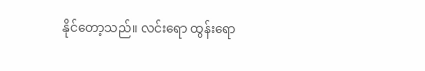နိုင်တော့သည်။ လင်းရော ထွန်းရော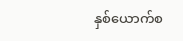နှစ်ယောက်စ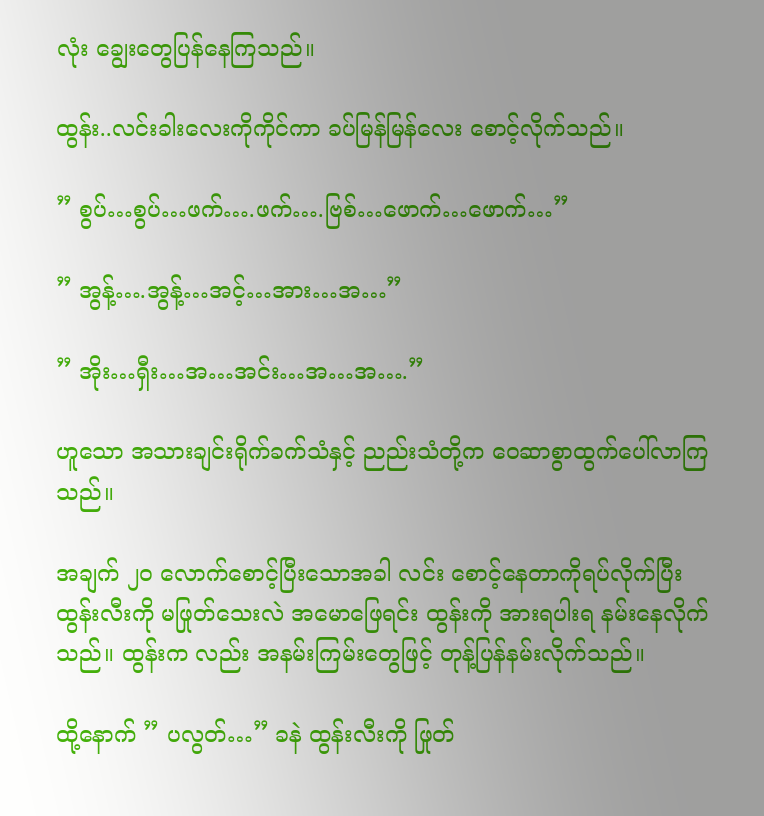လုံး ချွေးတွေပြန်နေကြသည်။

ထွန်း..လင်းခါးလေးကိုကိုင်ကာ ခပ်မြန်မြန်လေး စောင့်လိုက်သည်။

” စွပ်…စွပ်…ဖက်….ဖက်….ဗြစ်…ဖောက်…ဖောက်…”

” အွန့်….အွန့်…အင့်…အား…အ…”

” အိုး…ရှီး…အ…အင်း…အ…အ….”

ဟူသော အသားချင်းရိုက်ခက်သံနှင့် ညည်းသံတို့က ဝေဆာစွာထွက်ပေါ်လာကြသည်။

အချက် ၂၀ လောက်စောင့်ပြီးသောအခါ လင်း စောင့်နေတာကိုရပ်လိုက်ပြီး ထွန်းလီးကို မဖြုတ်သေးလဲ အမောဖြေရင်း ထွန်းကို အားရပါးရ နမ်းနေလိုက်သည်။ ထွန်းက လည်း အနမ်းကြမ်းတွေဖြင့် တုန့်ပြန်နမ်းလိုက်သည်။

ထို့နောက် ” ပလွတ်…” ခနဲ ထွန်းလီးကို ဖြုတ်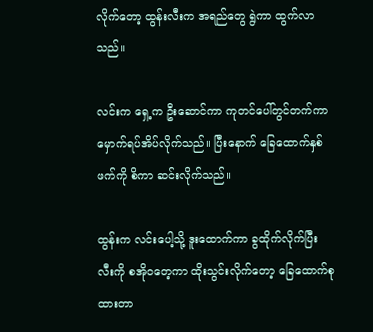လိုက်တော့ ထွန်းလီးက အရည်တွေ ရွဲကာ ထွက်လာသည်။

လင်းက ရှေ့က ဦးဆောင်ကာ ကုတင်ပေါ်တွင်တက်ကာ မှောက်ရပ်အိပ်လိုက်သည်။ ပြီးနောက် ခြေထောက်နှစ်ဖက်ကို စိကာ ဆင်းလိုက်သည်။

ထွန်းက လင်းပေါ့သို့ ဒူးထောက်ကာ ခွထိုက်လိုက်ပြီး လီးကို စအိုဝတေ့ကာ ထိုးသွင်းလိုက်တော့ ခြေထောက်စုထားတာ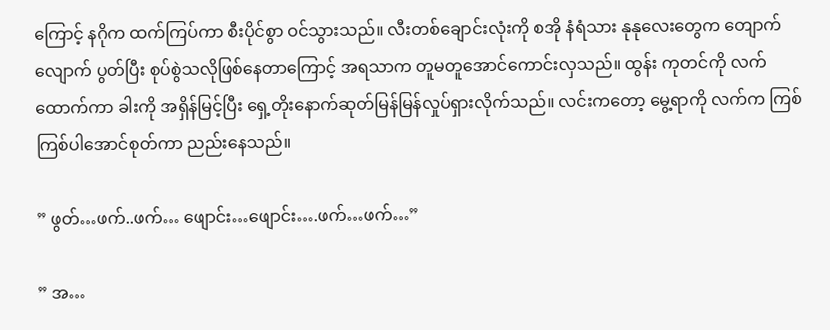ကြောင့် နဂိုက ထက်ကြပ်ကာ စီးပိုင်စွာ ဝင်သွားသည်။ လီးတစ်ချောင်းလုံးကို စအို နံရံသား နုနုလေးတွေက တျောက်လျောက် ပွတ်ပြီး စုပ်စွဲသလိုဖြစ်နေတာကြောင့် အရသာက တူမတူအောင်ကောင်းလှသည်။ ထွန်း ကုတင်ကို လက်ထောက်ကာ ခါးကို အရှိန်မြင့်ပြီး ရှေ့တိုးနောက်ဆုတ်မြန်မြန်လှုပ်ရှားလိုက်သည်။ လင်းကတော့ မွေ့ရာကို လက်က ကြစ်ကြစ်ပါအောင်စုတ်ကာ ညည်းနေသည်။

” ဖွတ်…ဖက်..ဖက်… ဖျောင်း…ဖျောင်း….ဖက်…ဖက်…”

” အ…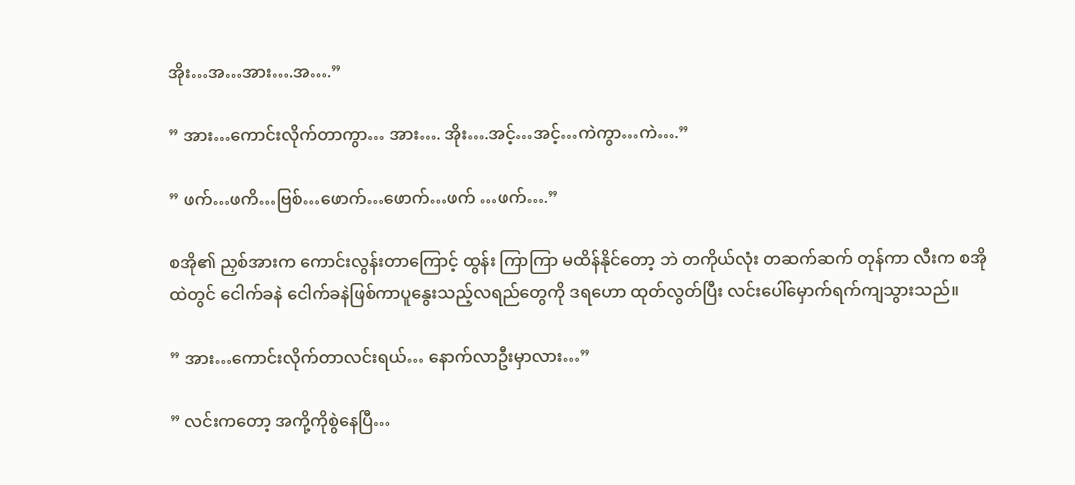အိုး…အ…အား….အ….”

” အား…ကောင်းလိုက်တာကွာ… အား…. အိုး….အင့်…အင့်…ကဲကွာ…ကဲ….”

” ဖက်…ဖကိ…ဗြစ်…ဖောက်…ဖောက်…ဖက် …ဖက်….”

စအို၏ ညှစ်အားက ကောင်းလွန်းတာကြောင့် ထွန်း ကြာကြာ မထိန်နိုင်တော့ ဘဲ တကိုယ်လုံး တဆက်ဆက် တုန်ကာ လီးက စအိုထဲတွင် ငေါက်ခနဲ ငေါက်ခနဲဖြစ်ကာပူနွေးသည့်လရည်တွေကို ဒရဟော ထုတ်လွတ်ပြီး လင်းပေါ်မှောက်ရက်ကျသွားသည်။

” အား…ကောင်းလိုက်တာလင်းရယ်… နောက်လာဦးမှာလား…”

” လင်းကတော့ အကို့ကိုစွဲနေပြီ…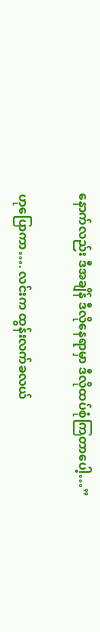နောက်လည်း ဒီအချိန် ဒီလိုနေရာမှာ ဒီလိုထပ်စုံကြတာပေါ့…”

ဟုပြောကာ…. လင်းက ထွန်းလက်ခလယ်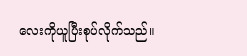လေးကိုယူပြီးစုပ်လိုက်သည်။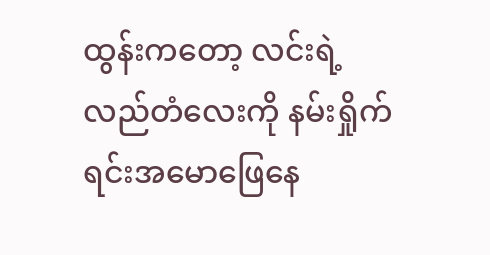ထွန်းကတော့ လင်းရဲ့ လည်တံလေးကို နမ်းရှိုက်ရင်းအမောဖြေနေ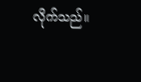လိုက်သည်။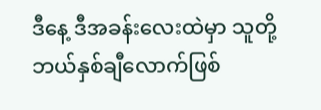ဒီနေ့ ဒီအခန်းလေးထဲမှာ သူတို့ ဘယ်နှစ်ချီလောက်ဖြစ်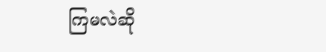ကြမလဲဆို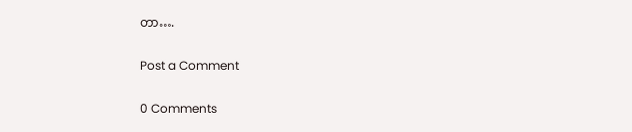တာ….

Post a Comment

0 Comments